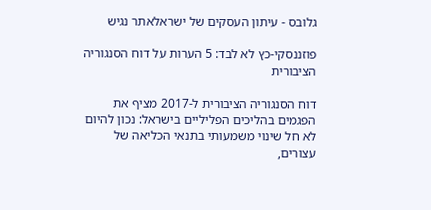גלובס - עיתון העסקים של ישראלאתר נגיש

פוזננסקי-כץ לא לבד: 5 הערות על דוח הסנגוריה הציבורית

דוח הסנגוריה הציבורית ל-2017 מציף את הפגמים בהליכים הפליליים בישראל: נכון להיום לא חל שינוי משמעותי בתנאי הכליאה של עצורים,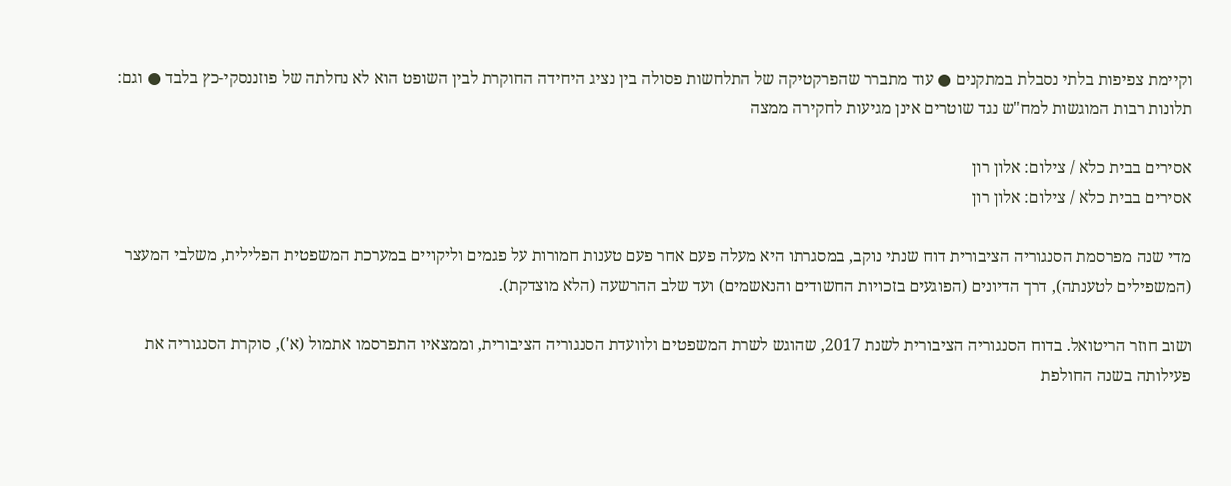וקיימת צפיפות בלתי נסבלת במתקנים ● עוד מתברר שהפרקטיקה של התלחשות פסולה בין נציג היחידה החוקרת לבין השופט הוא לא נחלתה של פוזננסקי-כץ בלבד ● וגם: תלונות רבות המוגשות למח"ש נגד שוטרים אינן מגיעות לחקירה ממצה

אסירים בבית כלא / צילום: אלון רון
אסירים בבית כלא / צילום: אלון רון

מדי שנה מפרסמת הסנגוריה הציבורית דוח שנתי נוקב, במסגרתו היא מעלה פעם אחר פעם טענות חמורות על פגמים וליקויים במערכת המשפטית הפלילית, משלבי המעצר (המשפילים לטענתה), דרך הדיונים (הפוגעים בזכויות החשודים והנאשמים) ועד שלב ההרשעה (הלא מוצדקת).

ושוב חוזר הריטואל. בדוח הסנגוריה הציבורית לשנת 2017, שהוגש לשרת המשפטים ולוועדת הסנגוריה הציבורית, וממצאיו התפרסמו אתמול (א'), סוקרת הסנגוריה את פעילותה בשנה החולפת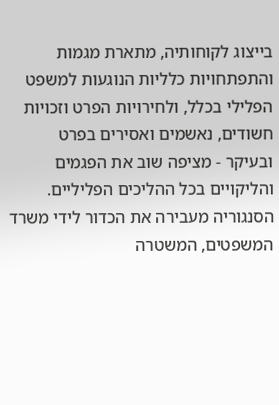בייצוג לקוחותיה, מתארת מגמות והתפתחויות כלליות הנוגעות למשפט הפלילי בכלל, ולחירויות הפרט וזכויות חשודים, נאשמים ואסירים בפרט ובעיקר - מציפה שוב את הפגמים והליקויים בכל ההליכים הפליליים. הסנגוריה מעבירה את הכדור לידי משרד המשפטים, המשטרה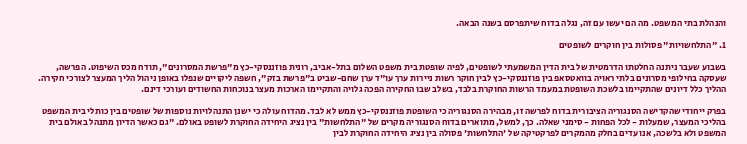והנהלת בתי המשפט. מה הם יעשו עם זה, נגלה בדוח שיתפרסם בשנה הבאה.

1. "התלחשויות" פסולות בין חוקרים לשופטים

בשבוע שעבר ניתנה החלטתו הדרמטית של בית הדין המשמעתי לשופטים, לפיה שופטת בית משפט השלום בתל-אביב, רונית פוזננסקי-כץ מ"פרשת המסרונים", תודח מכס השיפוט. הפרשה, שעסקה בחילופי מסרונים בלתי ראויה בוואטסאפ בין פוזננסקי-כץ לבין חוקר רשות ניירות ערך עו"ד ערן שחם-שביט ב"פרשת בזק", חשפה ליקויים שנפלו באופן ניהול הליך המעצר לצורכי חקירה. ההליך כלל דיונים שהתקיימו בלשכת השופטת במעמד הרשות החוקרת בלבד, בשלב שבו החקירה הפכה גלויה והתקיימו הארכות מעצר בנוכחות החשודים ועורכי דינם.

בפרק ייחודי שהקדישה הסנגוריה הציבורית בדוח לפרשה זו, מבהירה הסנגוריה כי השופטת פוזננסקי-כץ ממש לא לבד. מהדוח עולה כי ישנן התנהלויות נוספות של שופטים בין כותלי בית המשפט בהליכי המעצר, שמעלות - לכל הפחות - סימני שאלה. כך, למשל, מתוארים בדוח הסנגוריה מקרים של "התלחשות" בין נציג היחידה החוקרת לשופט באולם. "גם כאשר הדיון מתנהל באולם בית המשפט ולא בלשכה, אנו עדים בחלק מהמקרים לפרקטיקה של 'התלחשות' פסולה בין נציג היחידה החוקרת לבין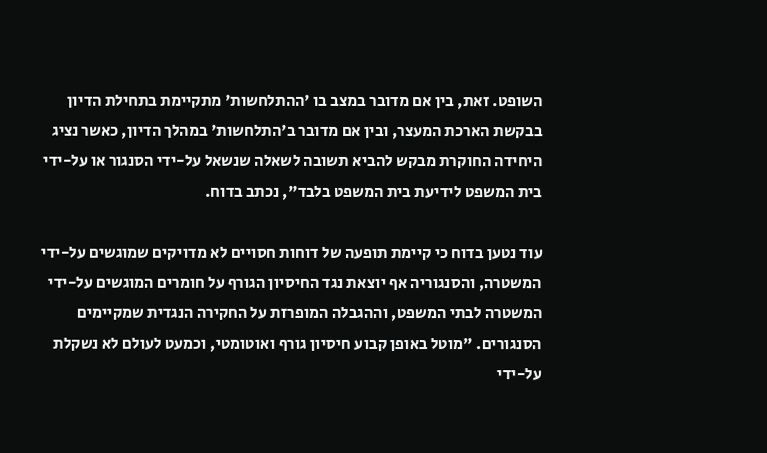השופט. זאת, בין אם מדובר במצב בו 'ההתלחשות' מתקיימת בתחילת הדיון בבקשת הארכת המעצר, ובין אם מדובר ב'התלחשות' במהלך הדיון, כאשר נציג היחידה החוקרת מבקש להביא תשובה לשאלה שנשאל על-ידי הסנגור או על-ידי בית המשפט לידיעת בית המשפט בלבד", נכתב בדוח.

עוד נטען בדוח כי קיימת תופעה של דוחות חסויים לא מדויקים שמוגשים על-ידי המשטרה, והסנגוריה אף יוצאת נגד החיסיון הגורף על חומרים המוגשים על-ידי המשטרה לבתי המשפט, וההגבלה המופרזת על החקירה הנגדית שמקיימים הסנגורים. "מוטל באופן קבוע חיסיון גורף ואוטומטי, וכמעט לעולם לא נשקלת על-ידי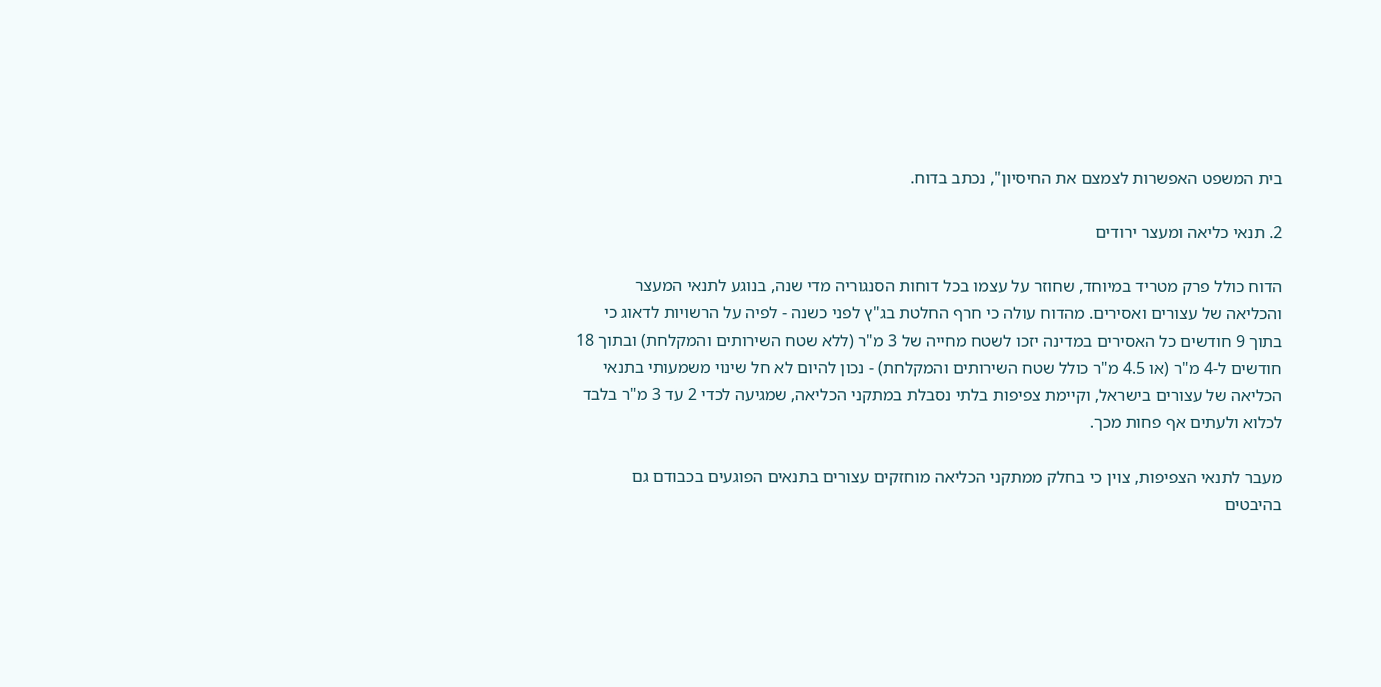בית המשפט האפשרות לצמצם את החיסיון", נכתב בדוח.

2. תנאי כליאה ומעצר ירודים

הדוח כולל פרק מטריד במיוחד, שחוזר על עצמו בכל דוחות הסנגוריה מדי שנה, בנוגע לתנאי המעצר והכליאה של עצורים ואסירים. מהדוח עולה כי חרף החלטת בג"ץ לפני כשנה - לפיה על הרשויות לדאוג כי בתוך 9 חודשים כל האסירים במדינה יזכו לשטח מחייה של 3 מ"ר (ללא שטח השירותים והמקלחת) ובתוך 18 חודשים ל-4 מ"ר (או 4.5 מ"ר כולל שטח השירותים והמקלחת) - נכון להיום לא חל שינוי משמעותי בתנאי הכליאה של עצורים בישראל, וקיימת צפיפות בלתי נסבלת במתקני הכליאה, שמגיעה לכדי 2 עד 3 מ"ר בלבד לכלוא ולעתים אף פחות מכך.

מעבר לתנאי הצפיפות, צוין כי בחלק ממתקני הכליאה מוחזקים עצורים בתנאים הפוגעים בכבודם גם בהיבטים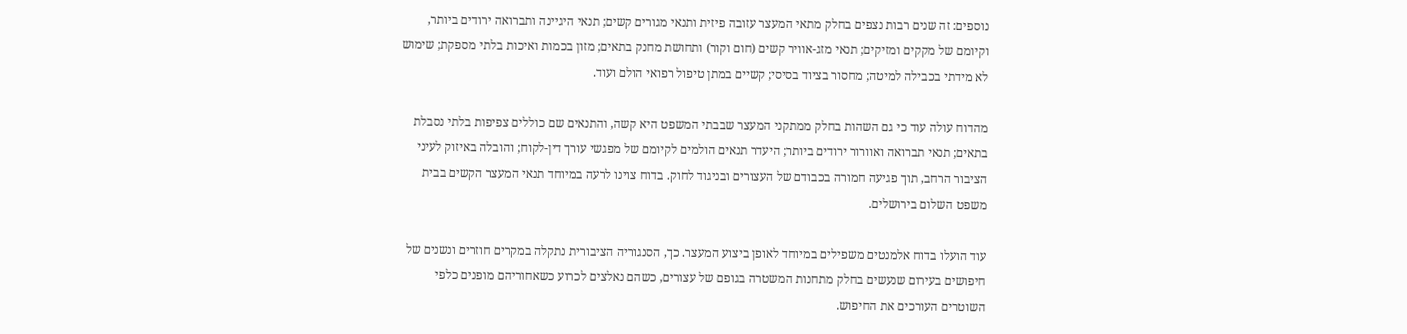נוספים: זה שנים רבות נצפים בחלק מתאי המעצר עזובה פיזית ותנאי מגורים קשים; תנאי היגיינה ותברואה ירודים ביותר, וקיומם של מקקים ומזיקים; תנאי מזג-אוויר קשים (חום וקור) ותחושת מחנק בתאים; מזון בכמות ואיכות בלתי מספקת; שימוש לא מידתי בכבילה למיטה; מחסור בציוד בסיסי; קשיים במתן טיפול רפואי הולם ועוד.

מהדוח עולה עוד כי גם השהות בחלק ממתקני המעצר שבבתי המשפט היא קשה, והתנאים שם כוללים צפיפות בלתי נסבלת בתאים; תנאי תברואה ואוורור ירודים ביותר; היעדר תנאים הולמים לקיומם של מפגשי עורך דין-לקוח; והובלה באיזוק לעיני הציבור הרחב, תוך פגיעה חמורה בכבודם של העצורים ובניגוד לחוק. בדוח צוינו לרעה במיוחד תנאי המעצר הקשים בבית משפט השלום בירושלים.

עוד הועלו בדוח אלמנטים משפילים במיוחד לאופן ביצוע המעצר. כך, הסנגוריה הציבורית נתקלה במקרים חוזרים ונשנים של חיפושים בעירום שנעשים בחלק מתחנות המשטרה בגופם של עצורים, כשהם נאלצים לכרוע כשאחוריהם מופנים כלפי השוטרים העורכים את החיפוש.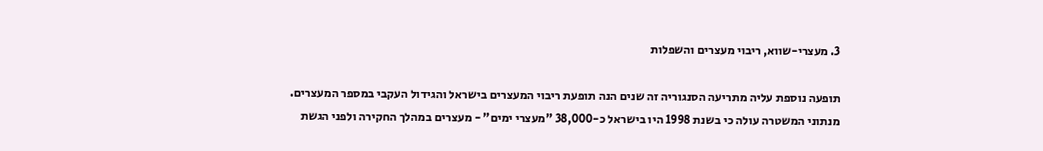3. מעצרי-שווא, ריבוי מעצרים והשפלות

תופעה נוספת עליה מתריעה הסנגוריה זה שנים הנה תופעת ריבוי המעצרים בישראל והגידול העקבי במספר המעצרים. מנתוני המשטרה עולה כי בשנת 1998 היו בישראל כ-38,000 "מעצרי ימים" - מעצרים במהלך החקירה ולפני הגשת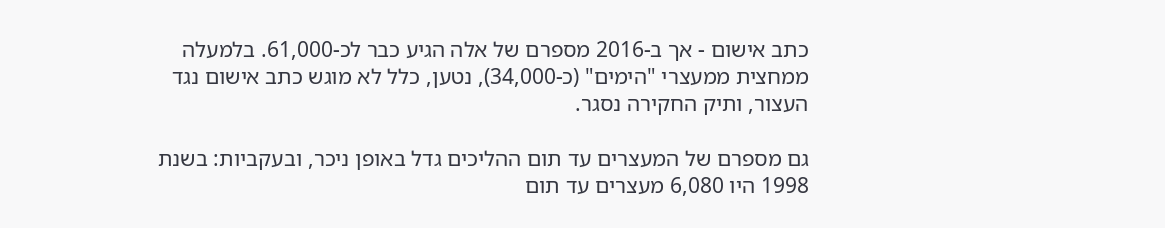כתב אישום - אך ב-2016 מספרם של אלה הגיע כבר לכ-61,000. בלמעלה ממחצית ממעצרי "הימים" (כ-34,000), נטען, כלל לא מוגש כתב אישום נגד העצור, ותיק החקירה נסגר.

גם מספרם של המעצרים עד תום ההליכים גדל באופן ניכר, ובעקביות: בשנת 1998 היו 6,080 מעצרים עד תום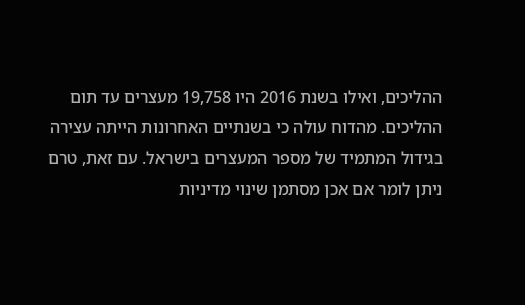ההליכים, ואילו בשנת 2016 היו 19,758 מעצרים עד תום ההליכים. מהדוח עולה כי בשנתיים האחרונות הייתה עצירה בגידול המתמיד של מספר המעצרים בישראל. עם זאת, טרם ניתן לומר אם אכן מסתמן שינוי מדיניות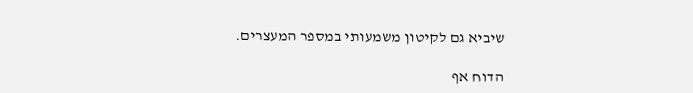שיביא גם לקיטון משמעותי במספר המעצרים.

הדוח אף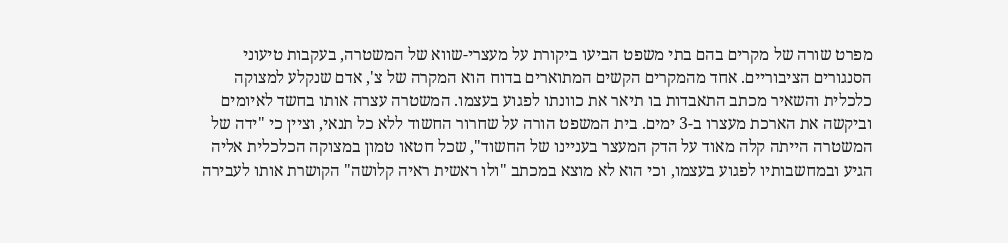מפרט שורה של מקרים בהם בתי משפט הביעו ביקורת על מעצרי-שווא של המשטרה, בעקבות טיעוני הסנגורים הציבוריים. אחד מהמקרים הקשים המתוארים בדוח הוא המקרה של צ', אדם שנקלע למצוקה כלכלית והשאיר מכתב התאבדות בו תיאר את כוונתו לפגוע בעצמו. המשטרה עצרה אותו בחשד לאיומים וביקשה את הארכת מעצרו ב-3 ימים. בית המשפט הורה על שחרור החשוד ללא כל תנאי, וציין כי "ידה של המשטרה הייתה קלה מאוד על הדק המעצר בעניינו של החשוד", שכל חטאו טמון במצוקה הכלכלית אליה הגיע ובמחשבותיו לפגוע בעצמו, וכי הוא לא מוצא במכתב "ולו ראשית ראיה קלושה" הקושרת אותו לעבירה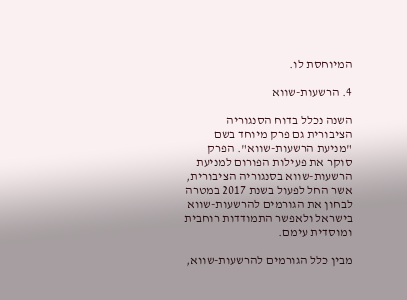המיוחסת לו.

4. הרשעות-שווא

השנה נכלל בדוח הסנגוריה הציבורית גם פרק מיוחד בשם "מניעת הרשעות-שווא". הפרק סוקר את פעילות הפורום למניעת הרשעות-שווא בסנגוריה הציבורית, אשר החל לפעול בשנת 2017 במטרה לבחון את הגורמים להרשעות-שווא בישראל ולאפשר התמודדות רוחבית ומוסדית עימם.

מבין כלל הגורמים להרשעות-שווא,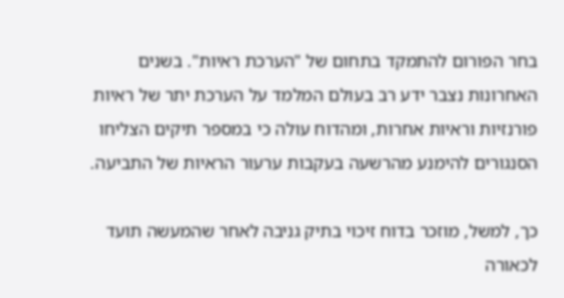בחר הפורום להתמקד בתחום של "הערכת ראיות". בשנים האחרונות נצבר ידע רב בעולם המלמד על הערכת יתר של ראיות פורנזיות וראיות אחרות, ומהדוח עולה כי במספר תיקים הצליחו הסנגורים להימנע מהרשעה בעקבות ערעור הראיות של התביעה.

כך, למשל, מוזכר בדוח זיכוי בתיק גניבה לאחר שהמעשה תועד לכאורה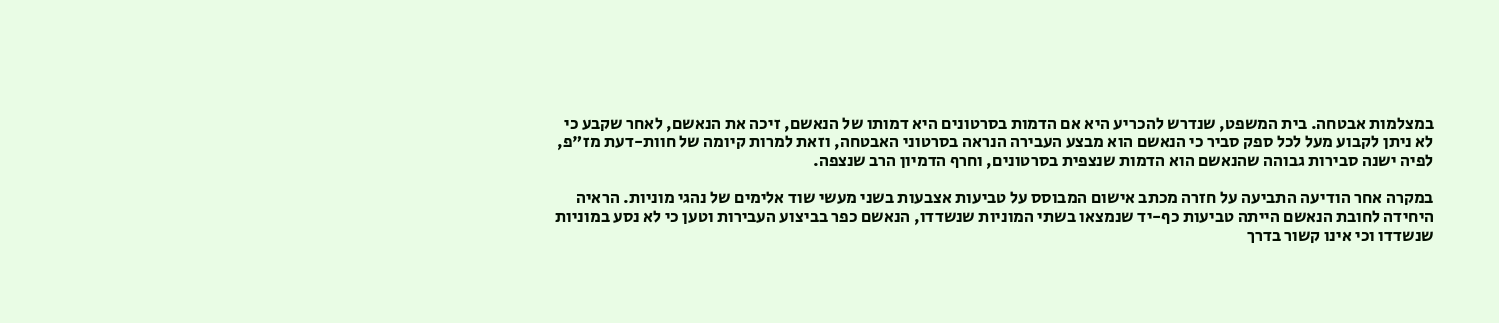במצלמות אבטחה. בית המשפט, שנדרש להכריע היא אם הדמות בסרטונים היא דמותו של הנאשם, זיכה את הנאשם, לאחר שקבע כי לא ניתן לקבוע מעל לכל ספק סביר כי הנאשם הוא מבצע העבירה הנראה בסרטוני האבטחה, וזאת למרות קיומה של חוות-דעת מז"פ, לפיה ישנה סבירות גבוהה שהנאשם הוא הדמות שנצפית בסרטונים, וחרף הדמיון הרב שנצפה.

במקרה אחר הודיעה התביעה על חזרה מכתב אישום המבוסס על טביעות אצבעות בשני מעשי שוד אלימים של נהגי מוניות. הראיה היחידה לחובת הנאשם הייתה טביעות כף-יד שנמצאו בשתי המוניות שנשדדו, הנאשם כפר בביצוע העבירות וטען כי לא נסע במוניות שנשדדו וכי אינו קשור בדרך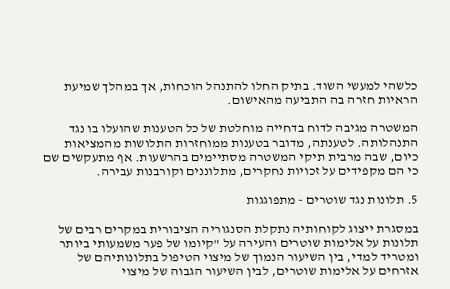כלשהי למעשי השוד. בתיק החלו להתנהל הוכחות, אך במהלך שמיעת הראיות חזרה בה התביעה מהאישום.

המשטרה מגיבה לדוח בדחייה מוחלטת של כל הטענות שהועלו בו נגד התנהלותה. לטענתה, מדובר בטענות ממוחזרות התלושות מהמציאות כיום, שבה מרבית תיקי המשטרה מסתיימים בהרשעות. אף מתעקשים שם כי הם מקפידים על זכויות נחקרים, מתלוננים וקורבנות עבירה.

5. תלונות נגד שוטרים - מתפוגגות

במסגרת ייצוג לקוחותיה נתקלת הסנגוריה הציבורית במקרים רבים של תלונות על אלימות שוטרים והעירה על "קיומו של פער משמעותי ביותר ומטריד למדי, בין השיעור הנמוך של מיצוי הטיפול בתלונותיהם של אזרחים על אלימות שוטרים, לבין השיעור הגבוה של מיצוי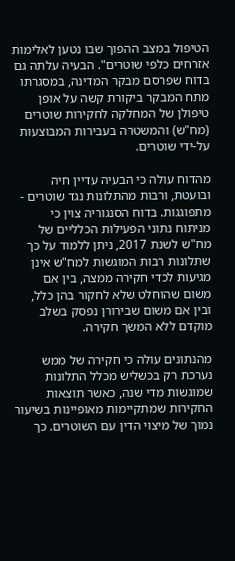הטיפול במצב ההפוך שבו נטען לאלימות אזרחים כלפי שוטרים". הבעיה עלתה גם בדוח שפרסם מבקר המדינה, במסגרתו מתח המבקר ביקורת קשה על אופן טיפולן של המחלקה לחקירות שוטרים (מח"ש) והמשטרה בעבירות המבוצעות על-ידי שוטרים.

מהדוח עולה כי הבעיה עדיין חיה ובועטת, ורבות מהתלונות נגד שוטרים - מתפוגגות. בדוח הסנגוריה צוין כי מניתוח נתוני הפעילות הכלליים של מח"ש לשנת 2017, ניתן ללמוד על כך שתלונות רבות המוגשות למח"ש אינן מגיעות לכדי חקירה ממצה, בין אם משום שהוחלט שלא לחקור בהן כלל, ובין אם משום שבירורן נפסק בשלב מוקדם ללא המשך חקירה.

מהנתונים עולה כי חקירה של ממש נערכת רק בכשליש מכלל התלונות שמוגשות מדי שנה, כאשר תוצאות החקירות שמתקיימות מאופיינות בשיעור נמוך של מיצוי הדין עם השוטרים. כך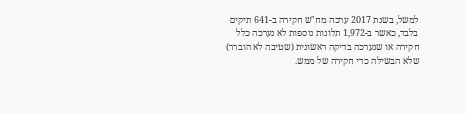למשל, בשנת 2017 ערכה מח"ש חקירה ב-641 תיקים בלבד, כאשר ב-1,972 תלונות נוספות לא נערכה כלל חקירה או שנערכה בדיקה ראשונית (שטיבה לא הוברר) שלא הבשילה כדי חקירה של ממש.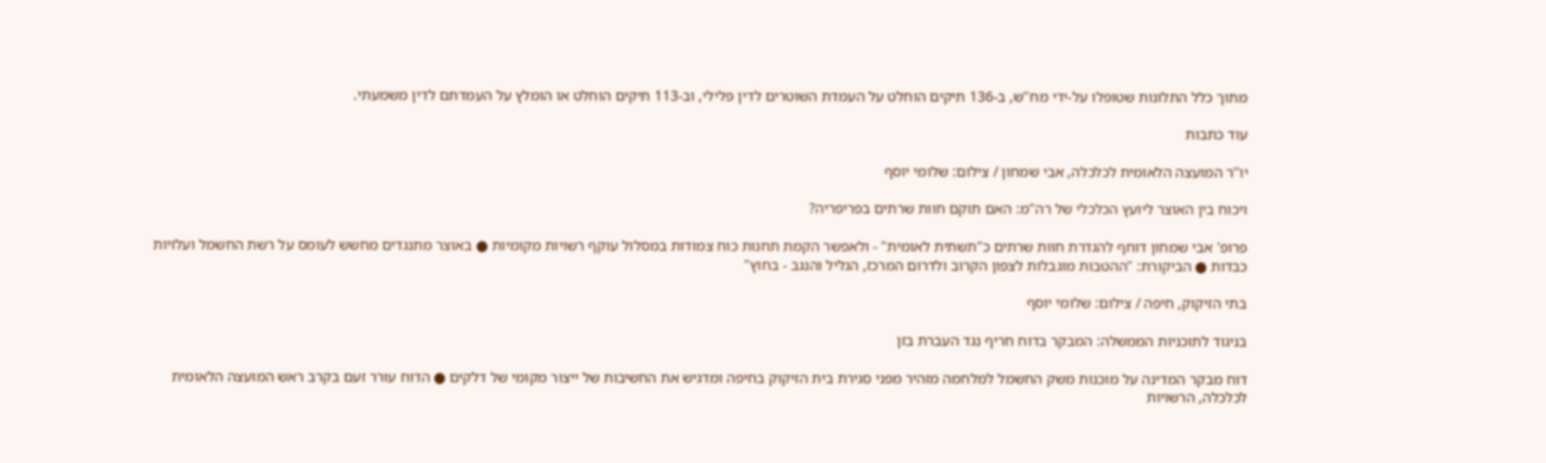מתוך כלל התלונות שטופלו על-ידי מח"ש, ב-136 תיקים הוחלט על העמדת השוטרים לדין פלילי, וב-113 תיקים הוחלט או הומלץ על העמדתם לדין משמעתי.

עוד כתבות

יו''ר המועצה הלאומית לכלכלה, אבי שמחון / צילום: שלומי יוסף

ויכוח בין האוצר ליועץ הכלכלי של רה"מ: האם תוקם חוות שרתים בפריפריה?

פרופ' אבי שמחון דוחף להגדרת חוות שרתים כ"תשתית לאומית" - ולאפשר הקמת תחנות כוח צמודות במסלול עוקף רשויות מקומיות ● באוצר מתנגדים מחשש לעומס על רשת החשמל ועלויות כבדות ● הביקורת: "ההטבות מוגבלות לצפון הקרוב ולדרום המרכז, הגליל והנגב - בחוץ"

בתי הזיקוק, חיפה / צילום: שלומי יוסף

בניגוד לתוכניות הממשלה: המבקר בדוח חריף נגד העברת בזן

דוח מבקר המדינה על מוכנות משק החשמל למלחמה מזהיר מפני סגירת בית הזיקוק בחיפה ומדגיש את החשיבות של ייצור מקומי של דלקים ● הדוח עורר זעם בקרב ראש המועצה הלאומית לכלכלה, הרשויות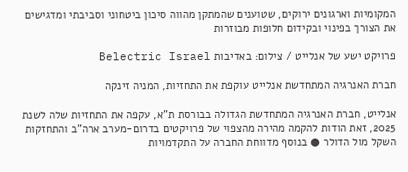המקומיות וארגונים ירוקים, שטוענים שהמתקן מהווה סיכון ביטחוני וסביבתי ומדגישים את הצורך בפינוי ובקידום חלופות מבוזרות

פרויקט ישע של אנלייט / צילום: באדיבות Belectric Israel

חברת האנרגיה המתחדשת אנלייט עוקפת את התחזיות, המניה זינקה

אנלייט, חברת האנרגיה המתחדשת הגדולה בבורסת ת"א, עקפה את התחזיות שלה לשנת 2025, זאת הודות להקמה מהירה מהצפוי של פרויקטים בדרום-מערב ארה"ב והתחזקות השקל מול הדולר ● בנוסף מדווחת החברה על התקדמויות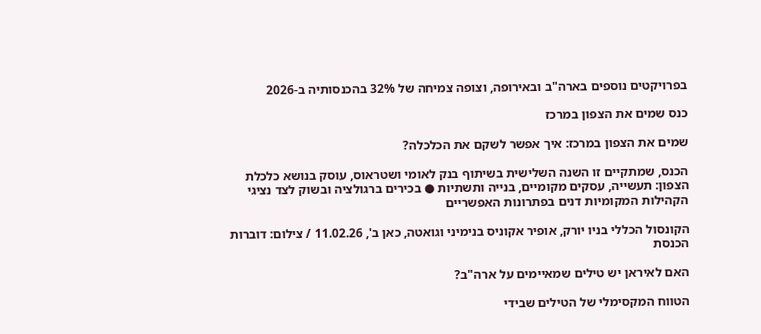בפרויקטים נוספים בארה"ב ובאירופה, וצופה צמיחה של 32% בהכנסותיה ב-2026

כנס שמים את הצפון במרכז

שמים את הצפון במרכז: איך אפשר לשקם את הכלכלה?

הכנס, שמתקיים זו השנה השלישית בשיתוף בנק לאומי ושטראוס, עוסק בנושא כלכלת הצפון: תעשייה, עסקים מקומיים, בנייה ותשתיות ● בכירים ברגולציה ובשוק לצד נציגי הקהילות המקומיות דנים בפתרונות האפשריים

הקונסול הכללי בניו יורק, אופיר אקוניס בנימיני וגואטה, כאן ב', 11.02.26 / צילום: דוברות הכנסת

האם לאיראן יש טילים שמאיימים על ארה"ב?

הטווח המקסימלי של הטילים שבידי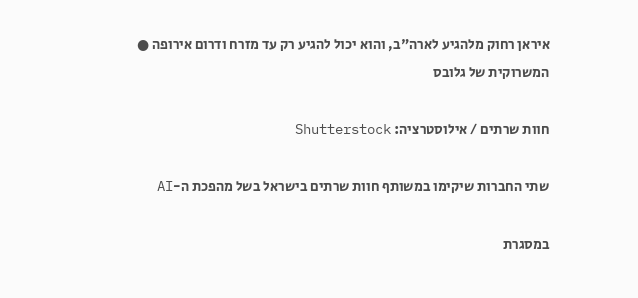איראן רחוק מלהגיע לארה"ב, והוא יכול להגיע רק עד מזרח ודרום אירופה ● המשרוקית של גלובס

חוות שרתים / אילוסטרציה: Shutterstock

שתי החברות שיקימו במשותף חוות שרתים בישראל בשל מהפכת ה-AI

במסגרת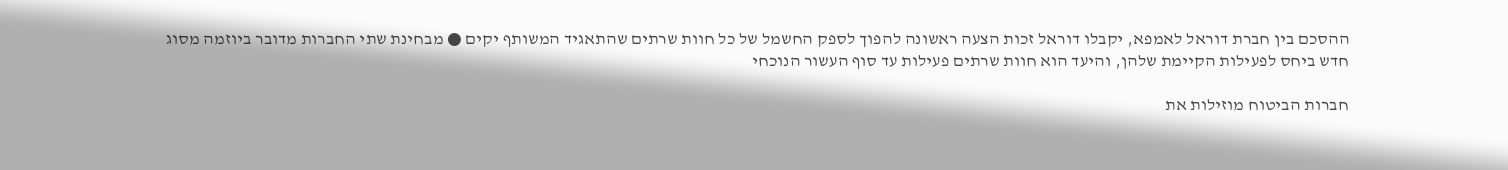ההסכם בין חברת דוראל לאמפא, יקבלו דוראל זכות הצעה ראשונה להפוך לספק החשמל של כל חוות שרתים שהתאגיד המשותף יקים ● מבחינת שתי החברות מדובר ביוזמה מסוג חדש ביחס לפעילות הקיימת שלהן, והיעד הוא חוות שרתים פעילות עד סוף העשור הנוכחי

חברות הביטוח מוזילות את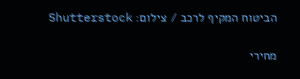הביטוח המקיף לרכב / צילום: Shutterstock

מחירי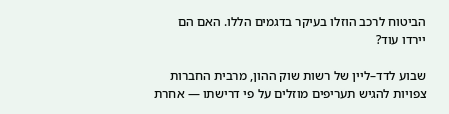הביטוח לרכב הוזלו בעיקר בדגמים הללו. האם הם יירדו עוד?

שבוע לדד–ליין של רשות שוק ההון, מרבית החברות צפויות להגיש תעריפים מוזלים על פי דרישתו — אחרת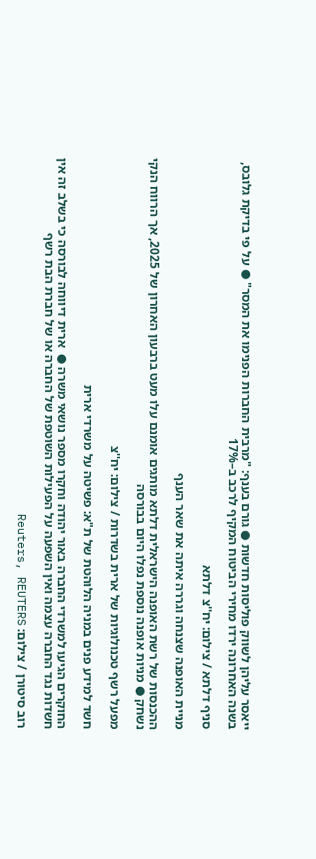ייאסר עליהן לשווק פוליסות חדשות ● גורם בענף: "מרבית החברות הפנימו את המסר" ● על פי בדיקת גלובס, בשנה האחרונה ירדו מחירי הביטוח המקיף לרכב ב–17%

סניף דלתא / צילום: יח''צ דלתא

מניית האופנה שצנחה וגררה איתה את שאר הענף

ההכנסות של רשת האופנה הישראלית דלתא מותגים אומנם עלו מעט ברבעון האחרון של 2025, אך הרווח הנקי נשחק ● מניות אופנה נוספת נפלו היום בבורסה

מפעל רשף טכנולוגיות של ארית בשדרות / צילום: יח''צ

חשד למידע פנים במניה הלוהטת של ת"א: פשיטה על משרדי ארית

החוקרים הגיעו למשרדי החברה באור יהודה וחקרו מספר נושאי משרה ●  ארית דיווחה לבורסה כי בשלב זה אין חשדות נגד החברה עצמה ואין השפעה על הפעילות השוטפת של החברה או של חברת הבת רשף

רוב סיטורן / צילום: Reuters, REUTERS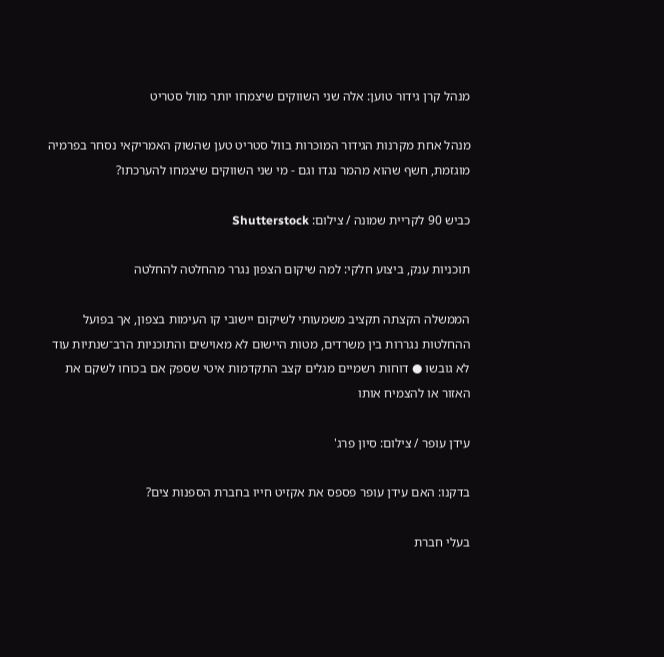מנהל קרן גידור טוען: אלה שני השווקים שיצמחו יותר מוול סטריט

מנהל אחת מקרנות הגידור המוכרות בוול סטריט טען שהשוק האמריקאי נסחר בפרמיה מוגזמת, חשף שהוא מהמר נגדו וגם - מי שני השווקים שיצמחו להערכתו?

כביש 90 לקריית שמונה / צילום: Shutterstock

תוכניות ענק, ביצוע חלקי: למה שיקום הצפון נגרר מהחלטה להחלטה

הממשלה הקצתה תקציב משמעותי לשיקום יישובי קו העימות בצפון, אך בפועל ההחלטות נגררות בין משרדים, מטות היישום לא מאוישים והתוכניות הרב־שנתיות עוד לא גובשו ● דוחות רשמיים מגלים קצב התקדמות איטי שספק אם בכוחו לשקם את האזור או להצמיח אותו

עידן עופר / צילום: סיון פרג'

בדקנו: האם עידן עופר פספס את אקזיט חייו בחברת הספנות צים?

בעלי חברת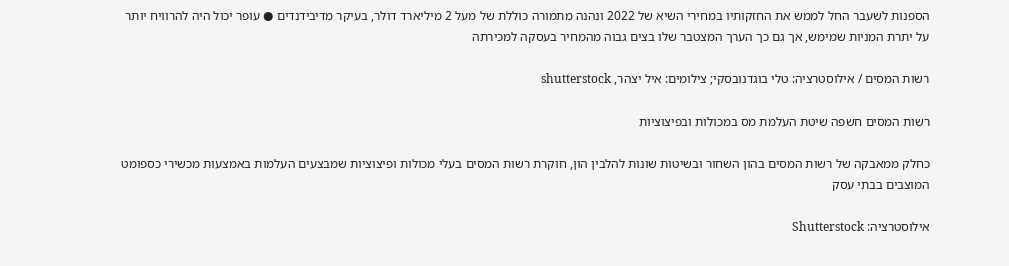הספנות לשעבר החל לממש את החזקותיו במחירי השיא של 2022 ונהנה מתמורה כוללת של מעל 2 מיליארד דולר, בעיקר מדיבידנדים ● עופר יכול היה להרוויח יותר על יתרת המניות שמימש, אך גם כך הערך המצטבר שלו בצים גבוה מהמחיר בעסקה למכירתה

רשות המסים / אילוסטרציה: טלי בוגדנובסקי; צילומים: איל יצהר, shutterstock

רשות המסים חשפה שיטת העלמת מס במכולות ובפיצוציות

כחלק ממאבקה של רשות המסים בהון השחור ובשיטות שונות להלבין הון, חוקרת רשות המסים בעלי מכולות ופיצוציות שמבצעים העלמות באמצעות מכשירי כספומט המוצבים בבתי עסק

אילוסטרציה: Shutterstock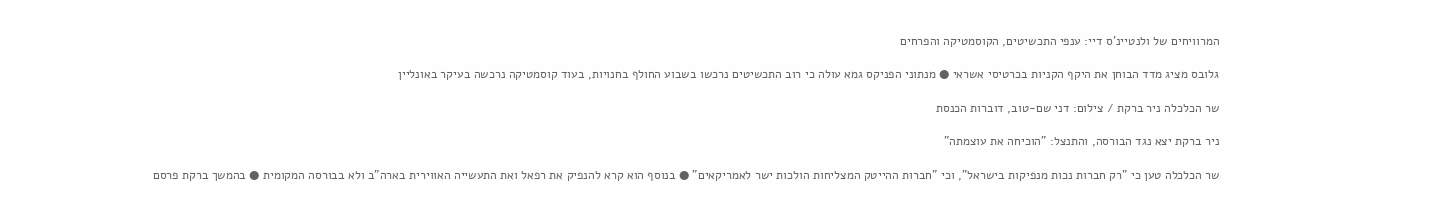המרוויחים של ולנטיינ'ס דיי: ענפי התכשיטים, הקוסמטיקה והפרחים

גלובס מציג מדד הבוחן את היקף הקניות בכרטיסי אשראי ● מנתוני הפניקס גמא עולה כי רוב התכשיטים נרכשו בשבוע החולף בחנויות, בעוד קוסמטיקה נרכשה בעיקר באונליין

שר הכלכלה ניר ברקת / צילום: דני שם-טוב, דוברות הכנסת

ניר ברקת יצא נגד הבורסה, והתנצל: "הוכיחה את עוצמתה"

שר הכלכלה טען כי "רק חברות נכות מנפיקות בישראל", וכי "חברות ההייטק המצליחות הולכות ישר לאמריקאים" ● בנוסף הוא קרא להנפיק את רפאל ואת התעשייה האווירית בארה"ב ולא בבורסה המקומית ● בהמשך ברקת פרסם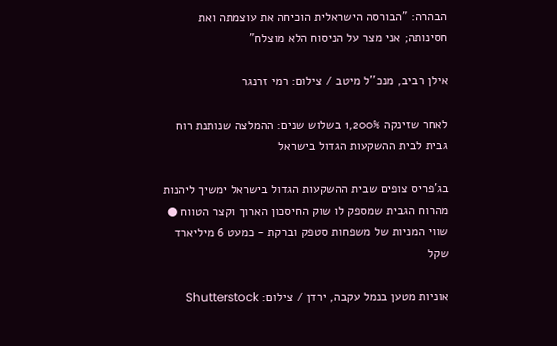הבהרה: "הבורסה הישראלית הוכיחה את עוצמתה ואת חסינותה; אני מצר על הניסוח הלא מוצלח"

אילן רביב, מנכ''ל מיטב / צילום: רמי זרנגר

לאחר שזינקה 1,200% בשלוש שנים: ההמלצה שנותנת רוח גבית לבית ההשקעות הגדול בישראל

בג'פריס צופים שבית ההשקעות הגדול בישראל ימשיך ליהנות מהרוח הגבית שמספק לו שוק החיסכון הארוך וקצר הטווח ● שווי המניות של משפחות סטפק וברקת - כמעט 6 מיליארד שקל

אוניות מטען בנמל עקבה, ירדן / צילום: Shutterstock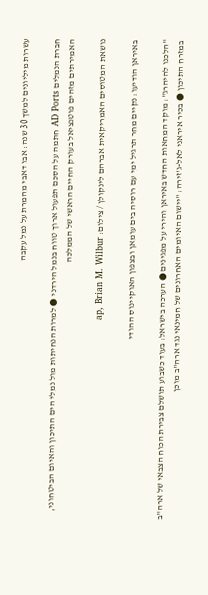עשרות מיליונים למשך 30 שנה: אבו דאבי מהמרת על נמל עקבה

חברת הנמלים AD Ports חתמה על הסכם תפעול ארוך טווח בנמל הירדני ● למרות הנחיתות מול נמלי הים התיכון והאיום הביטחוני, האמירתים מזהים פוטנציאל בעורק החיים הראשי של הממלכה

נושאת המטוסים האמריקאית אברהם לינקולן / צילום: ap, Brian M. Wilbur

באיראן הודיעו: נקיים מחר תרגיל ימי עם רוסיה בים עומאן ובצפון האוקיינוס ההודי

"הלכנו להיהרג": מוקד המחאות החדש באיראן והירי על מפגינים ● הערכה בישראל: בעוד כשבוע תושלם צבירת הכוח הצבאי של ארה"ב במזרח התיכון ● בכיר איראני לאל-ג'זירה: "יישום האיומים האחרונים של חמינאי נגד ארה"ב מוכן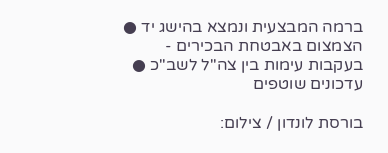ברמה המבצעית ונמצא בהישג יד ● הצמצום באבטחת הבכירים - בעקבות עימות בין צה"ל לשב"כ ● עדכונים שוטפים

בורסת לונדון / צילום: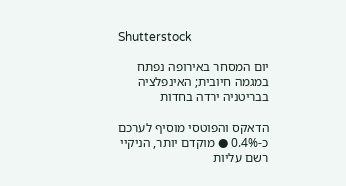Shutterstock

יום המסחר באירופה נפתח במגמה חיובית; האינפלציה בבריטניה ירדה בחדות

הדאקס והפוטסי מוסיף לערכם כ-0.4% ● מוקדם יותר, הניקיי רשם עליות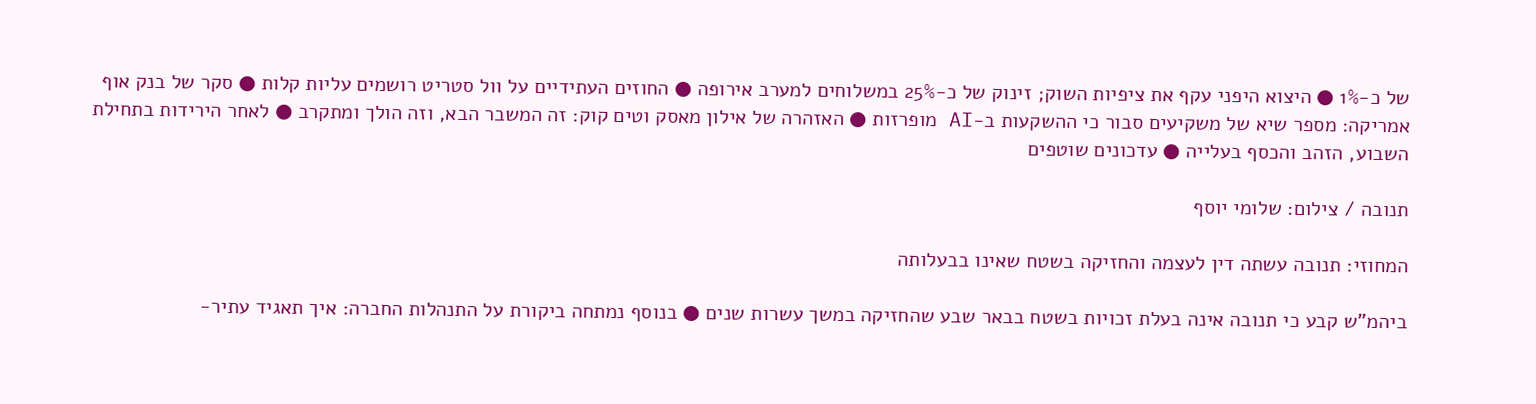של כ-1% ● היצוא היפני עקף את ציפיות השוק; זינוק של כ-25% במשלוחים למערב אירופה ● החוזים העתידיים על וול סטריט רושמים עליות קלות ● סקר של בנק אוף אמריקה: מספר שיא של משקיעים סבור כי ההשקעות ב-AI מופרזות ● האזהרה של אילון מאסק וטים קוק: זה המשבר הבא, וזה הולך ומתקרב ● לאחר הירידות בתחילת השבוע, הזהב והכסף בעלייה ● עדכונים שוטפים

תנובה / צילום: שלומי יוסף

המחוזי: תנובה עשתה דין לעצמה והחזיקה בשטח שאינו בבעלותה

ביהמ"ש קבע כי תנובה אינה בעלת זכויות בשטח בבאר שבע שהחזיקה במשך עשרות שנים ● בנוסף נמתחה ביקורת על התנהלות החברה: איך תאגיד עתיר-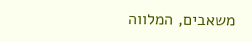משאבים, המלווה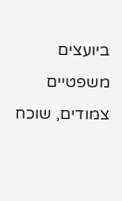ביועצים משפטיים צמודים, שוכח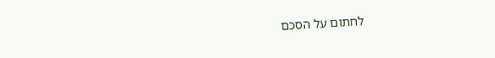לחתום על הסכם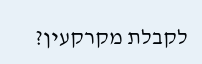לקבלת מקרקעין?